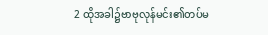2 ထိုအခါ၌ဗာဗုလုန်မင်း၏တပ်မ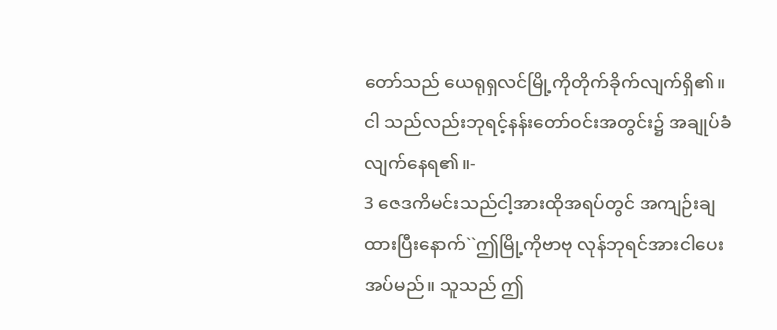တော်သည် ယေရုရှလင်မြို့ကိုတိုက်ခိုက်လျက်ရှိ၏။ ငါ သည်လည်းဘုရင့်နန်းတော်ဝင်းအတွင်း၌ အချုပ်ခံလျက်နေရ၏။-
3 ဇေဒကိမင်းသည်ငါ့အားထိုအရပ်တွင် အကျဉ်းချထားပြီးနောက်``ဤမြို့ကိုဗာဗု လုန်ဘုရင်အားငါပေးအပ်မည်။ သူသည် ဤ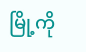မြို့ကို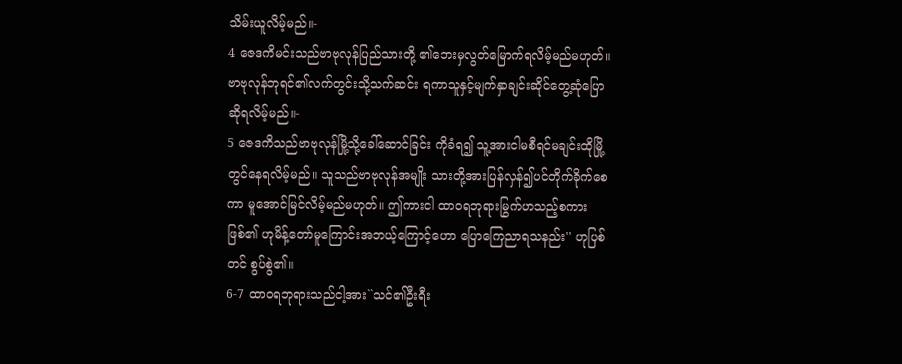သိမ်းယူလိမ့်မည်။-
4 ဇေဒကိမင်းသည်ဗာဗုလုန်ပြည်သားတို့ ၏ဘေးမှလွတ်မြောက်ရလိမ့်မည်မဟုတ်။ ဗာဗုလုန်ဘုရင်၏လက်တွင်းသို့သက်ဆင်း ရကာသူနှင့်မျက်နှာချင်းဆိုင်တွေ့ဆုံပြော ဆိုရလိမ့်မည်။-
5 ဇေဒကိသည်ဗာဗုလုန်မြို့သို့ခေါ်ဆောင်ခြင်း ကိုခံရ၍ သူ့အားငါမစီရင်မချင်းထိုမြို့ တွင်နေရလိမ့်မည်။ သူသည်ဗာဗုလုန်အမျိုး သားတို့အားပြန်လှန်၍ပင်တိုက်ခိုက်စေကာ မူအောင်မြင်လိမ့်မည်မဟုတ်။ ဤကားငါ ထာဝရဘုရားမြွက်ဟသည့်စကားဖြစ်၏ ဟုမိန့်တော်မူကြောင်းအဘယ့်ကြောင့်ဟော ပြောကြေညာရသနည်း'' ဟုပြစ်တင် စွပ်စွဲ၏။
6-7 ထာဝရဘုရားသည်ငါ့အား``သင်၏ဦးရီး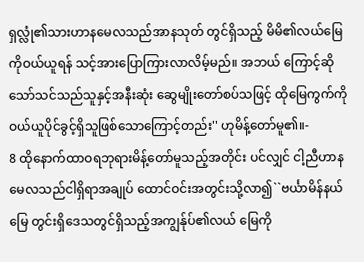ရှလ္လုံ၏သားဟာနမေလသည်အာနသုတ် တွင်ရှိသည့် မိမိ၏လယ်မြေကိုဝယ်ယူရန် သင့်အားပြောကြားလာလိမ့်မည်။ အဘယ် ကြောင့်ဆိုသော်သင်သည်သူနှင့်အနီးဆုံး ဆွေမျိုးတော်စပ်သဖြင့် ထိုမြေကွက်ကို ဝယ်ယူပိုင်ခွင့်ရှိသူဖြစ်သောကြောင့်တည်း'' ဟုမိန့်တော်မူ၏။-
8 ထိုနောက်ထာဝရဘုရားမိန့်တော်မူသည့်အတိုင်း ပင်လျှင် ငါ့ညီဟာနမေလသည်ငါရှိရာအချုပ် ထောင်ဝင်းအတွင်းသို့လာ၍``ဗင်္ယာမိန်နယ်မြေ တွင်းရှိဒေသတွင်ရှိသည့်အကျွန်ုပ်၏လယ် မြေကို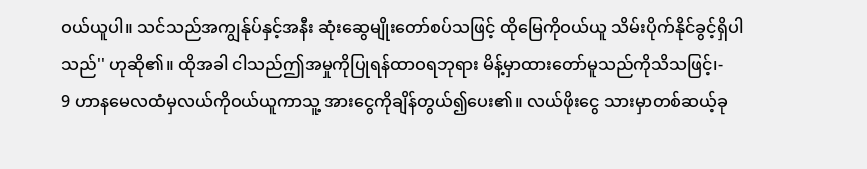ဝယ်ယူပါ။ သင်သည်အကျွန်ုပ်နှင့်အနီး ဆုံးဆွေမျိုးတော်စပ်သဖြင့် ထိုမြေကိုဝယ်ယူ သိမ်းပိုက်နိုင်ခွင့်ရှိပါသည်'' ဟုဆို၏။ ထိုအခါ ငါသည်ဤအမှုကိုပြုရန်ထာဝရဘုရား မိန့်မှာထားတော်မူသည်ကိုသိသဖြင့်၊-
9 ဟာနမေလထံမှလယ်ကိုဝယ်ယူကာသူ့ အားငွေကိုချိန်တွယ်၍ပေး၏။ လယ်ဖိုးငွေ သားမှာတစ်ဆယ့်ခု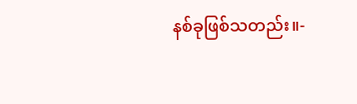နစ်ခုဖြစ်သတည်း။-